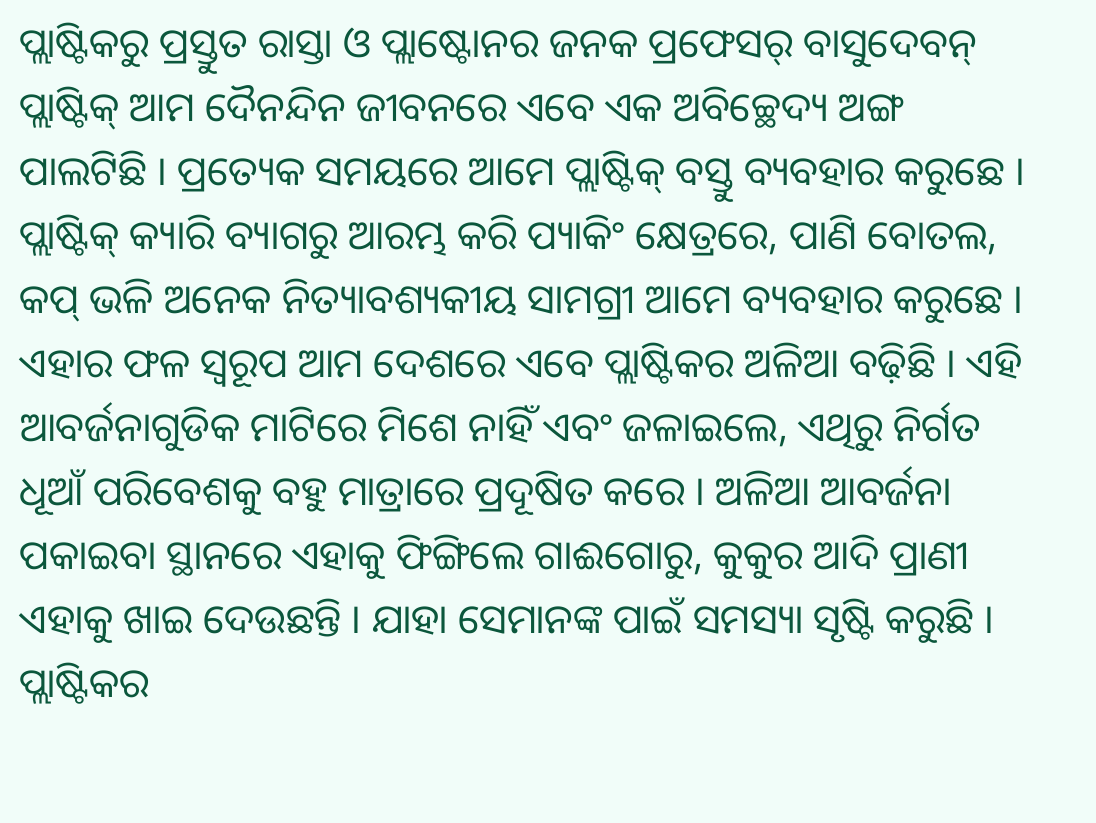ପ୍ଲାଷ୍ଟିକରୁ ପ୍ରସ୍ତୁତ ରାସ୍ତା ଓ ପ୍ଲାଷ୍ଟୋନର ଜନକ ପ୍ରଫେସର୍ ବାସୁଦେବନ୍
ପ୍ଲାଷ୍ଟିକ୍ ଆମ ଦୈନନ୍ଦିନ ଜୀବନରେ ଏବେ ଏକ ଅବିଚ୍ଛେଦ୍ୟ ଅଙ୍ଗ ପାଲଟିଛି । ପ୍ରତ୍ୟେକ ସମୟରେ ଆମେ ପ୍ଲାଷ୍ଟିକ୍ ବସ୍ତୁ ବ୍ୟବହାର କରୁଛେ । ପ୍ଲାଷ୍ଟିକ୍ କ୍ୟାରି ବ୍ୟାଗରୁ ଆରମ୍ଭ କରି ପ୍ୟାକିଂ କ୍ଷେତ୍ରରେ, ପାଣି ବୋତଲ, କପ୍ ଭଳି ଅନେକ ନିତ୍ୟାବଶ୍ୟକୀୟ ସାମଗ୍ରୀ ଆମେ ବ୍ୟବହାର କରୁଛେ । ଏହାର ଫଳ ସ୍ୱରୂପ ଆମ ଦେଶରେ ଏବେ ପ୍ଲାଷ୍ଟିକର ଅଳିଆ ବଢ଼ିଛି । ଏହି ଆବର୍ଜନାଗୁଡିକ ମାଟିରେ ମିଶେ ନାହିଁ ଏବଂ ଜଳାଇଲେ, ଏଥିରୁ ନିର୍ଗତ ଧୂଆଁ ପରିବେଶକୁ ବହୁ ମାତ୍ରାରେ ପ୍ରଦୂଷିତ କରେ । ଅଳିଆ ଆବର୍ଜନା ପକାଇବା ସ୍ଥାନରେ ଏହାକୁ ଫିଙ୍ଗିଲେ ଗାଈଗୋରୁ, କୁକୁର ଆଦି ପ୍ରାଣୀ ଏହାକୁ ଖାଇ ଦେଉଛନ୍ତି । ଯାହା ସେମାନଙ୍କ ପାଇଁ ସମସ୍ୟା ସୃଷ୍ଟି କରୁଛି । ପ୍ଲାଷ୍ଟିକର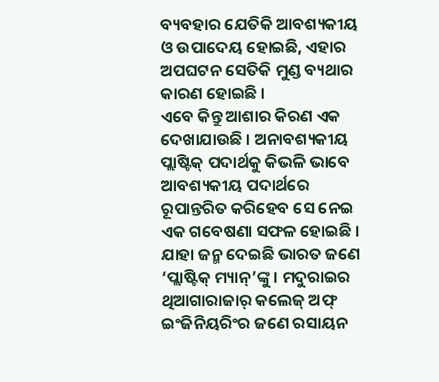ବ୍ୟବହାର ଯେତିକି ଆବଶ୍ୟକୀୟ ଓ ଉପାଦେୟ ହୋଇଛି, ଏହାର ଅପଘଟନ ସେତିକି ମୁଣ୍ଡ ବ୍ୟଥାର କାରଣ ହୋଇଛି ।
ଏବେ କିନ୍ତୁ ଆଶାର କିରଣ ଏକ ଦେଖାଯାଉଛି । ଅନାବଶ୍ୟକୀୟ ପ୍ଲାଷ୍ଟିକ୍ ପଦାର୍ଥକୁ କିଭଳି ଭାବେ ଆବଶ୍ୟକୀୟ ପଦାର୍ଥରେ ରୂପାନ୍ତରିତ କରିହେବ ସେ ନେଇ ଏକ ଗବେଷଣା ସଫଳ ହୋଇଛି । ଯାହା ଜନ୍ମ ଦେଇଛି ଭାରତ ଜଣେ ‘ପ୍ଲାଷ୍ଟିକ୍ ମ୍ୟାନ୍’ଙ୍କୁ । ମଦୁରାଇର ଥିଆଗାରାଜାର୍ କଲେଜ୍ ଅଫ୍ ଇଂଜିନିୟରିଂର ଜଣେ ରସାୟନ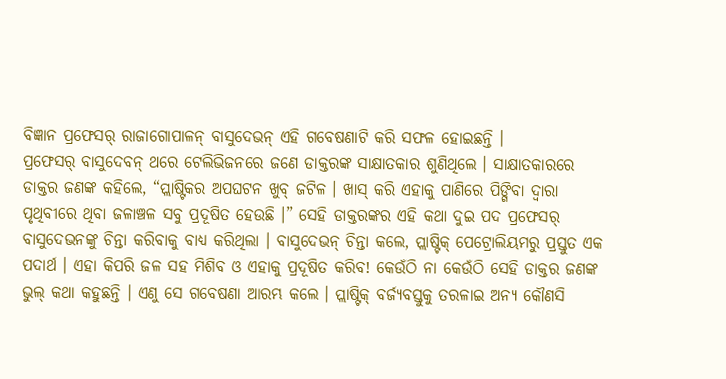ବିଜ୍ଞାନ ପ୍ରଫେସର୍ ରାଜାଗୋପାଳନ୍ ବାସୁଦେଭନ୍ ଏହି ଗବେଷଣାଟି କରି ସଫଳ ହୋଇଛନ୍ତି ।
ପ୍ରଫେସର୍ ବାସୁଦେବନ୍ ଥରେ ଟେଲିଭିଜନରେ ଜଣେ ଡାକ୍ତରଙ୍କ ସାକ୍ଷାତକାର ଶୁଣିଥିଲେ । ସାକ୍ଷାତକାରରେ ଡାକ୍ତର ଜଣଙ୍କ କହିଲେ, “ପ୍ଲାଷ୍ଟିକର ଅପଘଟନ ଖୁବ୍ ଜଟିଳ । ଖାସ୍ କରି ଏହାକୁ ପାଣିରେ ପିଙ୍ଗିବା ଦ୍ୱାରା ପୃଥିବୀରେ ଥିବା ଜଳାଞ୍ଚଳ ସବୁ ପ୍ରଦୂଷିତ ହେଉଛି ।” ସେହି ଡାକ୍ତରଙ୍କର ଏହି କଥା ଦୁଇ ପଦ ପ୍ରଫେସର୍ ବାସୁଦେଭନଙ୍କୁ ଚିନ୍ତା କରିବାକୁ ବାଧ୍ୟ କରିଥିଲା । ବାସୁଦେଭନ୍ ଚିନ୍ତା କଲେ, ପ୍ଲାଷ୍ଟିକ୍ ପେଟ୍ରୋଲିୟମରୁ ପ୍ରସ୍ତୁତ ଏକ ପଦାର୍ଥ । ଏହା କିପରି ଜଳ ସହ ମିଶିବ ଓ ଏହାକୁ ପ୍ରଦୂଷିତ କରିବ! କେଉଁଠି ନା କେଉଁଠି ସେହି ଡାକ୍ତର ଜଣଙ୍କ ଭୁଲ୍ କଥା କହୁଛନ୍ତି । ଏଣୁ ସେ ଗବେଷଣା ଆରମ୍ଭ କଲେ । ପ୍ଲାଷ୍ଟିକ୍ ବର୍ଜ୍ୟବସ୍ତୁକୁ ତରଳାଇ ଅନ୍ୟ କୌଣସି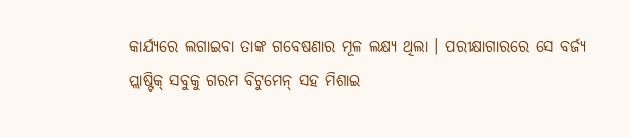କାର୍ଯ୍ୟରେ ଲଗାଇବା ତାଙ୍କ ଗବେଷଣାର ମୂଳ ଲକ୍ଷ୍ୟ ଥିଲା । ପରୀକ୍ଷାଗାରରେ ସେ ବର୍ଜ୍ୟ ପ୍ଲାଷ୍ଟିକ୍ ସବୁକୁ ଗରମ ବିଟୁମେନ୍ ସହ ମିଶାଇ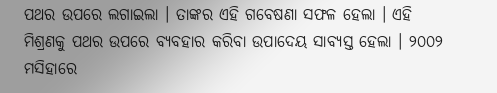ପଥର ଉପରେ ଲଗାଇଲା । ତାଙ୍କର ଏହି ଗବେଷଣା ସଫଳ ହେଲା । ଏହି ମିଶ୍ରଣକୁ ପଥର ଉପରେ ବ୍ୟବହାର କରିବା ଉପାଦେୟ ସାବ୍ୟସ୍ତ ହେଲା । ୨୦୦୨ ମସିହାରେ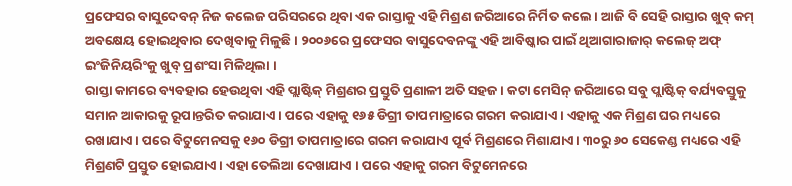ପ୍ରଫେସର ବାସୁଦେବନ୍ ନିଜ କଲେଜ ପରିସରରେ ଥିବା ଏକ ରାସ୍ତାକୁ ଏହି ମିଶ୍ରଣ ଜରିଆରେ ନିର୍ମିତ କଲେ । ଆଜି ବି ସେହି ରାସ୍ତାର ଖୁବ୍ କମ୍ ଅବକ୍ଷେୟ ହୋଇଥିବାର ଦେଖିବାକୁ ମିଳୁଛି । ୨୦୦୬ରେ ପ୍ରଫେସର ବାସୁଦେବନଙ୍କୁ ଏହି ଆବିଷ୍କାର ପାଇଁ ଥିଆଗାରାଜାର୍ କଲେଜ୍ ଅଫ୍ ଇଂଜିନିୟରିଂକୁ ଖୁବ୍ ପ୍ରଶଂସା ମିଳିଥିଲା ।
ରାସ୍ତା କାମରେ ବ୍ୟବହାର ହେଉଥିବା ଏହି ପ୍ଲାଷ୍ଟିକ୍ ମିଶ୍ରଣର ପ୍ରସ୍ତୁତି ପ୍ରଣାଳୀ ଅତି ସହଜ । କଟା ମେସିନ୍ ଜରିଆରେ ସବୁ ପ୍ଲାଷ୍ଟିକ୍ ବର୍ଯ୍ୟବସ୍ତୁକୁ ସମାନ ଆକାରକୁ ରୂପାନ୍ତରିତ କରାଯାଏ । ପରେ ଏହାକୁ ୧୬୫ ଡିଗ୍ରୀ ତାପମାତ୍ରାରେ ଗରମ କରାଯାଏ । ଏହାକୁ ଏକ ମିଶ୍ରଣ ଘର ମଧ୍ୟରେ ରଖାଯାଏ । ପରେ ବିଟୁମେନସକୁ ୧୬୦ ଡିଗ୍ରୀ ତାପମାତ୍ରାରେ ଗରମ କରାଯାଏ ପୂର୍ବ ମିଶ୍ରଣରେ ମିଶାଯାଏ । ୩୦ରୁ ୬୦ ସେକେଣ୍ଡ ମଧ୍ୟରେ ଏହି ମିଶ୍ରଣଟି ପ୍ରସ୍ତୁତ ହୋଇଯାଏ । ଏହା ତେଲିଆ ଦେଖାଯାଏ । ପରେ ଏହାକୁ ଗରମ ବିଟୁମେନରେ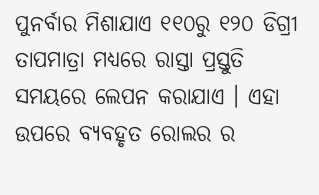ପୁନର୍ବାର ମିଶାଯାଏ ୧୧୦ରୁ ୧୨୦ ଡିଗ୍ରୀ ତାପମାତ୍ରା ମଧ୍ୟରେ ରାସ୍ତା ପ୍ରସ୍ତୁତି ସମୟରେ ଲେପନ କରାଯାଏ । ଏହା ଉପରେ ବ୍ୟବହୃତ ରୋଲର ର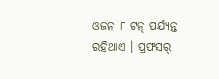ଓଜନ ୮ ଟନ୍ ପର୍ଯ୍ୟନ୍ତ ରହିଥାଏ । ପ୍ରଫସର୍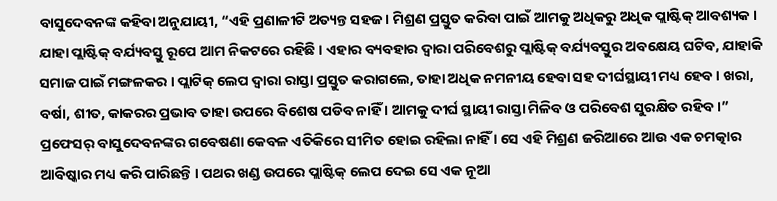ବାସୁଦେବନଙ୍କ କହିବା ଅନୁଯାୟୀ, “ଏହି ପ୍ରଣାଳୀଟି ଅତ୍ୟନ୍ତ ସହଜ । ମିଶ୍ରଣ ପ୍ରସ୍ତୁତ କରିବା ପାଇଁ ଆମକୁ ଅଧିକରୁ ଅଧିକ ପ୍ଲାଷ୍ଟିକ୍ ଆବଶ୍ୟକ । ଯାହା ପ୍ଲାଷ୍ଟିକ୍ ବର୍ଯ୍ୟବସ୍ତୁ ରୂପେ ଆମ ନିକଟରେ ରହିଛି । ଏହାର ବ୍ୟବହାର ଦ୍ୱାରା ପରିବେଶରୁ ପ୍ଲାଷ୍ଟିକ୍ ବର୍ଯ୍ୟବସ୍ତୁର ଅବକ୍ଷେୟ ଘଟିବ, ଯାହାକି ସମାଜ ପାଇଁ ମଙ୍ଗଳକର । ପ୍ଲାଟିକ୍ ଲେପ ଦ୍ୱାରା ରାସ୍ତା ପ୍ରସ୍ତୁତ କରାଗଲେ, ତାହା ଅଧିକ ନମନୀୟ ହେବା ସହ ଦୀର୍ଘସ୍ଥାୟୀ ମଧ୍ୟ ହେବ । ଖରା, ବର୍ଷା, ଶୀତ, କାକରର ପ୍ରଭାବ ତାହା ଉପରେ ବିଶେଷ ପଡିବ ନାହିଁ । ଆମକୁ ଦୀର୍ଘ ସ୍ଥାୟୀ ରାସ୍ତା ମିଳିବ ଓ ପରିବେଶ ସୁରକ୍ଷିତ ରହିବ ।”
ପ୍ରଫେସର୍ ବାସୁଦେବନଙ୍କର ଗବେଷଣା କେବଳ ଏତିକିରେ ସୀମିତ ହୋଇ ରହିଲା ନାହିଁ । ସେ ଏହି ମିଶ୍ରଣ ଜରିଆରେ ଆଉ ଏକ ଚମତ୍କାର ଆବିଷ୍କାର ମଧ୍ୟ କରି ପାରିଛନ୍ତି । ପଥର ଖଣ୍ଡ ଉପରେ ପ୍ଲାଷ୍ଟିକ୍ ଲେପ ଦେଇ ସେ ଏକ ନୂଆ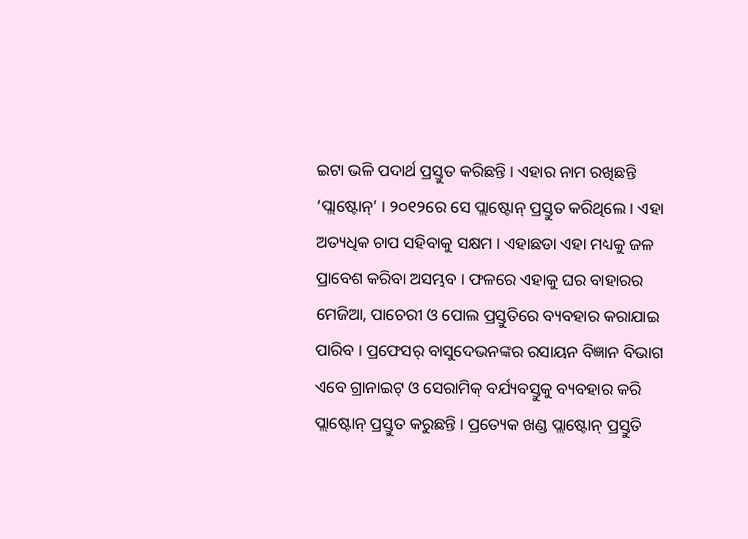ଇଟା ଭଳି ପଦାର୍ଥ ପ୍ରସ୍ତୁତ କରିଛନ୍ତି । ଏହାର ନାମ ରଖିଛନ୍ତି ‘ପ୍ଲାଷ୍ଟୋନ୍’ । ୨୦୧୨ରେ ସେ ପ୍ଲାଷ୍ଟୋନ୍ ପ୍ରସ୍ତୁତ କରିଥିଲେ । ଏହା ଅତ୍ୟଧିକ ଚାପ ସହିବାକୁ ସକ୍ଷମ । ଏହାଛଡା ଏହା ମଧ୍ୟକୁ ଜଳ ପ୍ରାବେଶ କରିବା ଅସମ୍ଭବ । ଫଳରେ ଏହାକୁ ଘର ବାହାରର ମେଜିଆ, ପାଚେରୀ ଓ ପୋଲ ପ୍ରସ୍ତୁତିରେ ବ୍ୟବହାର କରାଯାଇ ପାରିବ । ପ୍ରଫେସର୍ ବାସୁଦେଭନଙ୍କର ରସାୟନ ବିଜ୍ଞାନ ବିଭାଗ ଏବେ ଗ୍ରାନାଇଟ୍ ଓ ସେରାମିକ୍ ବର୍ଯ୍ୟବସ୍ତୁକୁ ବ୍ୟବହାର କରି ପ୍ଲାଷ୍ଟୋନ୍ ପ୍ରସ୍ତୁତ କରୁଛନ୍ତି । ପ୍ରତ୍ୟେକ ଖଣ୍ଡ ପ୍ଲାଷ୍ଟୋନ୍ ପ୍ରସ୍ତୁତି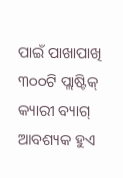ପାଇଁ ପାଖାପାଖି ୩୦୦ଟି ପ୍ଲାଷ୍ଟିକ୍ କ୍ୟାରୀ ବ୍ୟାଗ୍ ଆବଶ୍ୟକ ହୁଏ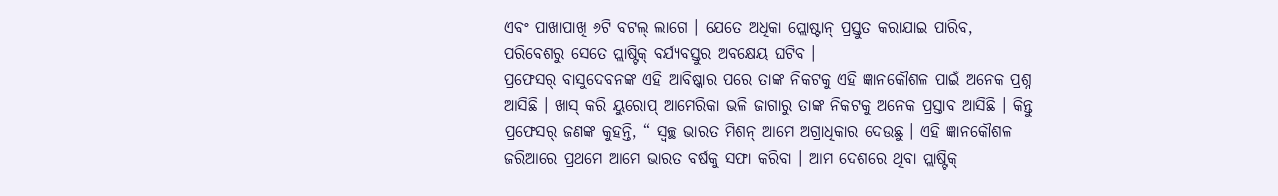ଏବଂ ପାଖାପାଖି ୬ଟି ବଟଲ୍ ଲାଗେ । ଯେତେ ଅଧିକା ପ୍ଲୋଷ୍ଟାନ୍ ପ୍ରସ୍ତୁତ କରାଯାଇ ପାରିବ, ପରିବେଶରୁ ସେତେ ପ୍ଲାଷ୍ଟିକ୍ ବର୍ଯ୍ୟବସ୍ତୁର ଅବକ୍ଷେୟ ଘଟିବ ।
ପ୍ରଫେସର୍ ବାସୁଦେବନଙ୍କ ଏହି ଆବିଷ୍କାର ପରେ ତାଙ୍କ ନିକଟକୁ ଏହି ଜ୍ଞାନକୌଶଳ ପାଇଁ ଅନେକ ପ୍ରଶ୍ନ ଆସିଛି । ଖାସ୍ କରି ୟୁରୋପ୍ ଆମେରିକା ଭଳି ଜାଗାରୁ ତାଙ୍କ ନିକଟକୁ ଅନେକ ପ୍ରସ୍ତାବ ଆସିଛି । କିନ୍ତୁ ପ୍ରଫେସର୍ ଜଣଙ୍କ କୁହନ୍ତି, “ ସ୍ୱଚ୍ଛ ଭାରତ ମିଶନ୍ ଆମେ ଅଗ୍ରାଧିକାର ଦେଉଛୁ । ଏହି ଜ୍ଞାନକୌଶଳ ଜରିଆରେ ପ୍ରଥମେ ଆମେ ଭାରତ ବର୍ଷକୁ ସଫା କରିବା । ଆମ ଦେଶରେ ଥିବା ପ୍ଲାଷ୍ଟିକ୍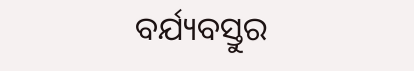ବର୍ଯ୍ୟବସ୍ତୁର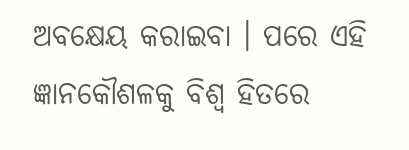ଅବକ୍ଷେୟ କରାଇବା । ପରେ ଏହି ଜ୍ଞାନକୌଶଳକୁ ବିଶ୍ୱ ହିତରେ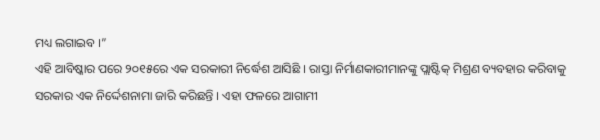ମଧ୍ୟ ଲଗାଇବ ।”
ଏହି ଆବିଷ୍କାର ପରେ ୨୦୧୫ରେ ଏକ ସରକାରୀ ନିର୍ଦ୍ଧେଶ ଆସିଛି । ରାସ୍ତା ନିର୍ମାଣକାରୀମାନଙ୍କୁ ପ୍ଲାଷ୍ଟିକ୍ ମିଶ୍ରଣ ବ୍ୟବହାର କରିବାକୁ ସରକାର ଏକ ନିର୍ଦ୍ଦେଶନାମା ଜାରି କରିଛନ୍ତି । ଏହା ଫଳରେ ଆଗାମୀ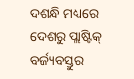ଦଶନ୍ଧି ମଧ୍ୟରେ ଦେଶରୁ ପ୍ଲାଷ୍ଟିକ୍ ବର୍ଜ୍ୟବସ୍ତୁର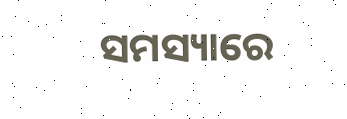ସମସ୍ୟାରେ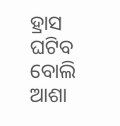ହ୍ରାସ ଘଟିବ ବୋଲି ଆଶା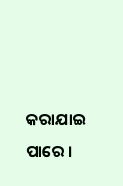କରାଯାଇ ପାରେ ।